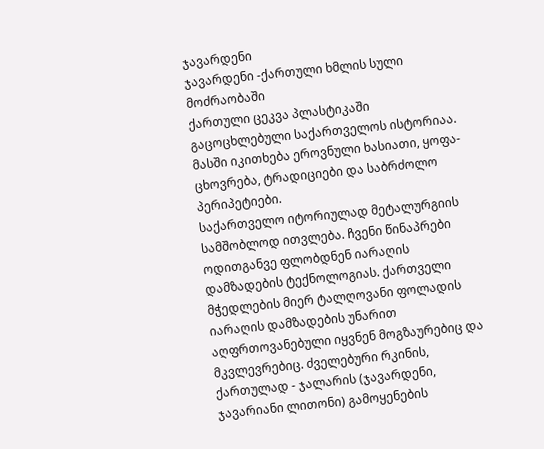ჯავარდენი
ჯავარდენი -ქართული ხმლის სული მოძრაობაში
ქართული ცეკვა პლასტიკაში გაცოცხლებული საქართველოს ისტორიაა. მასში იკითხება ეროვნული ხასიათი, ყოფა-ცხოვრება, ტრადიციები და საბრძოლო პერიპეტიები.
საქართველო იტორიულად მეტალურგიის სამშობლოდ ითვლება. ჩვენი წინაპრები ოდითგანვე ფლობდნენ იარაღის დამზადების ტექნოლოგიას. ქართველი მჭედლების მიერ ტალღოვანი ფოლადის იარაღის დამზადების უნარით აღფრთოვანებული იყვნენ მოგზაურებიც და მკვლევრებიც. ძველებური რკინის, ქართულად - ჯალარის (ჯავარდენი, ჯავარიანი ლითონი) გამოყენების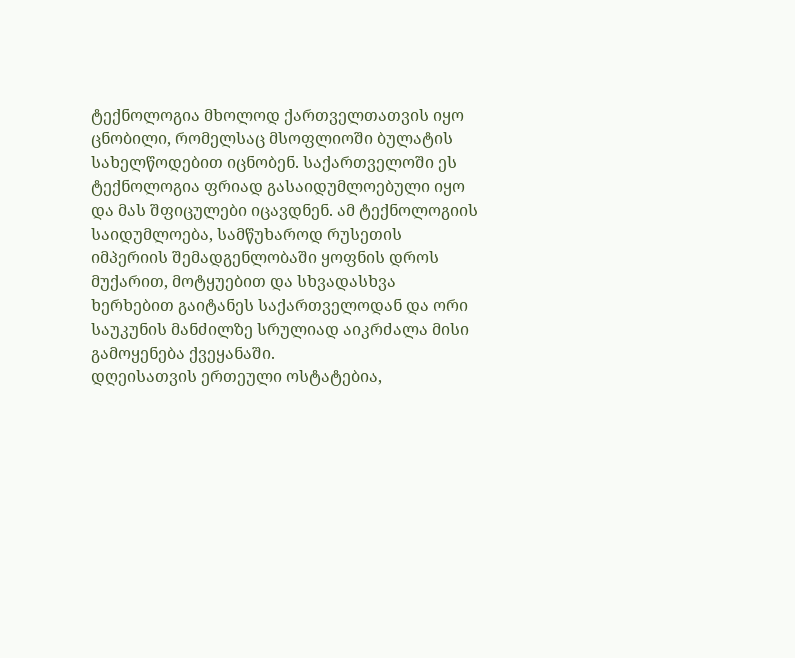ტექნოლოგია მხოლოდ ქართველთათვის იყო ცნობილი, რომელსაც მსოფლიოში ბულატის სახელწოდებით იცნობენ. საქართველოში ეს ტექნოლოგია ფრიად გასაიდუმლოებული იყო და მას შფიცულები იცავდნენ. ამ ტექნოლოგიის საიდუმლოება, სამწუხაროდ რუსეთის იმპერიის შემადგენლობაში ყოფნის დროს მუქარით, მოტყუებით და სხვადასხვა ხერხებით გაიტანეს საქართველოდან და ორი საუკუნის მანძილზე სრულიად აიკრძალა მისი გამოყენება ქვეყანაში.
დღეისათვის ერთეული ოსტატებია,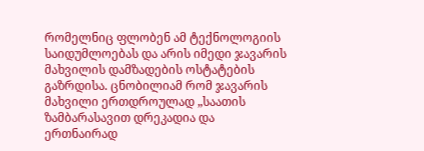რომელნიც ფლობენ ამ ტექნოლოგიის საიდუმლოებას და არის იმედი ჯავარის მახვილის დამზადების ოსტატების გაზრდისა. ცნობილიამ რომ ჯავარის მახვილი ერთდროულად „საათის ზამბარასავით დრეკადია და ერთნაირად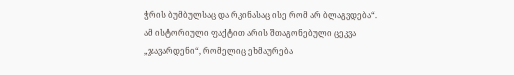ჭრის ბუმბულსაც და რკინასაც ისე რომ არ ბლაგვდება“.
ამ ისტორიული ფაქტით არის შთაგონებული ცეკვა „ჯავარდენი“, რომელიც ეხმაურება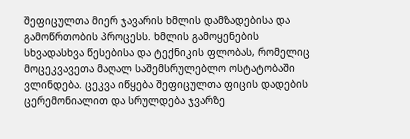შეფიცულთა მიერ ჯავარის ხმლის დამზადებისა და გამოწრთობის პროცესს. ხმლის გამოყენების სხვადასხვა წესებისა და ტექნიკის ფლობას, რომელიც მოცეკვავეთა მაღალ საშემსრულებლო ოსტატობაში ვლინდება. ცეკვა იწყება შეფიცულთა ფიცის დადების ცერემონიალით და სრულდება ჯვარზე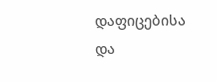დაფიცებისა და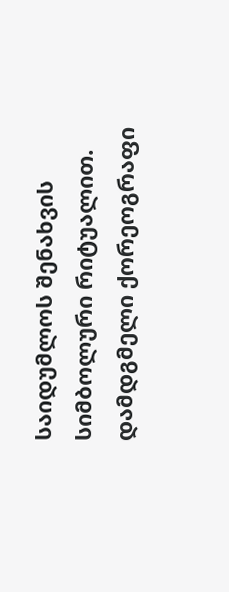საიდუმლოს შენახვის სიმბოლური რიტუალით.
დამდგმელი ქორეოგრაფი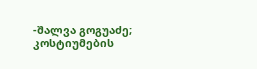-შალვა გოგუაძე;
კოსტიუმების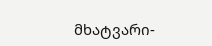მხატვარი-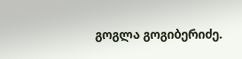გოგლა გოგიბერიძე.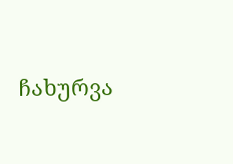ჩახურვა